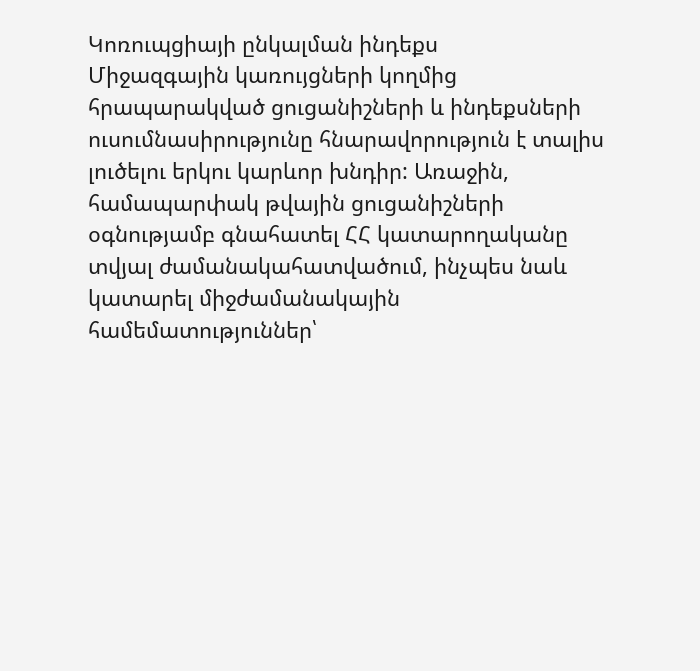Կոռուպցիայի ընկալման ինդեքս
Միջազգային կառույցների կողմից հրապարակված ցուցանիշների և ինդեքսների ուսումնասիրությունը հնարավորություն է տալիս լուծելու երկու կարևոր խնդիր: Առաջին, համապարփակ թվային ցուցանիշների օգնությամբ գնահատել ՀՀ կատարողականը տվյալ ժամանակահատվածում, ինչպես նաև կատարել միջժամանակային համեմատություններ՝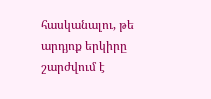հասկանալու, թե արդյոք երկիրը շարժվում է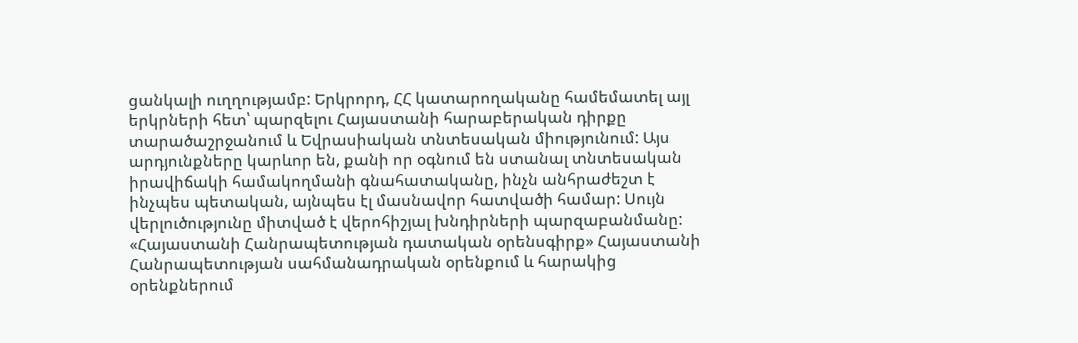ցանկալի ուղղությամբ: Երկրորդ, ՀՀ կատարողականը համեմատել այլ երկրների հետ՝ պարզելու Հայաստանի հարաբերական դիրքը տարածաշրջանում և Եվրասիական տնտեսական միությունում: Այս արդյունքները կարևոր են, քանի որ օգնում են ստանալ տնտեսական իրավիճակի համակողմանի գնահատականը, ինչն անհրաժեշտ է ինչպես պետական, այնպես էլ մասնավոր հատվածի համար: Սույն վերլուծությունը միտված է վերոհիշյալ խնդիրների պարզաբանմանը:
«Հայաստանի Հանրապետության դատական օրենսգիրք» Հայաստանի Հանրապետության սահմանադրական օրենքում և հարակից օրենքներում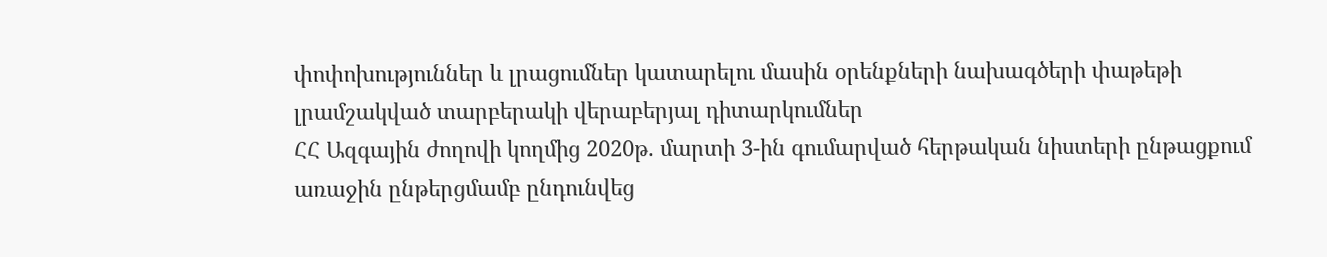փոփոխություններ և լրացումներ կատարելու մասին օրենքների նախագծերի փաթեթի լրամշակված տարբերակի վերաբերյալ դիտարկումներ
ՀՀ Ազգային ժողովի կողմից 2020թ. մարտի 3-ին գումարված հերթական նիստերի ընթացքում առաջին ընթերցմամբ ընդունվեց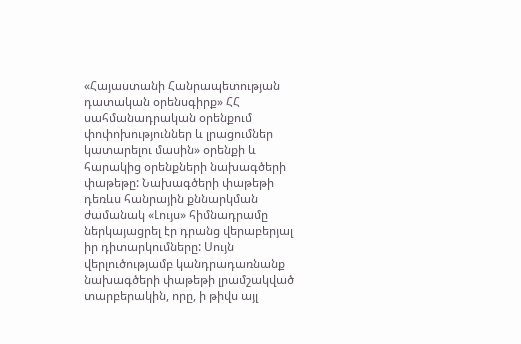«Հայաստանի Հանրապետության դատական օրենսգիրք» ՀՀ սահմանադրական օրենքում փոփոխություններ և լրացումներ կատարելու մասին» օրենքի և հարակից օրենքների նախագծերի փաթեթը: Նախագծերի փաթեթի դեռևս հանրային քննարկման ժամանակ «Լույս» հիմնադրամը ներկայացրել էր դրանց վերաբերյալ իր դիտարկումները: Սույն վերլուծությամբ կանդրադառնանք նախագծերի փաթեթի լրամշակված տարբերակին, որը, ի թիվս այլ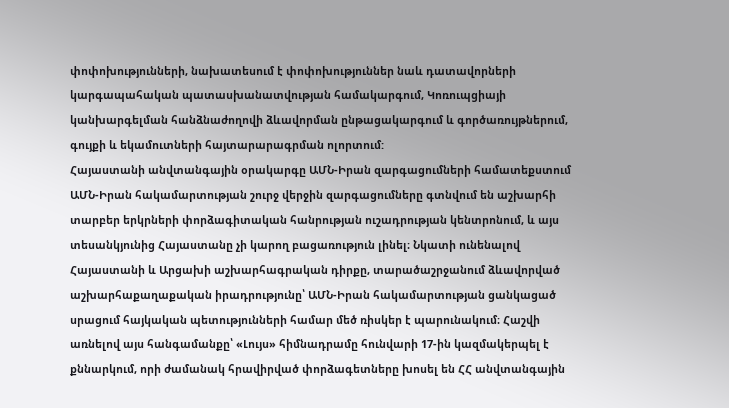փոփոխությունների, նախատեսում է փոփոխություններ նաև դատավորների կարգապահական պատասխանատվության համակարգում, Կոռուպցիայի կանխարգելման հանձնաժողովի ձևավորման ընթացակարգում և գործառույթներում, գույքի և եկամուտների հայտարարագրման ոլորտում:
Հայաստանի անվտանգային օրակարգը ԱՄՆ-Իրան զարգացումների համատեքստում
ԱՄՆ-Իրան հակամարտության շուրջ վերջին զարգացումները գտնվում են աշխարհի տարբեր երկրների փորձագիտական հանրության ուշադրության կենտրոնում, և այս տեսանկյունից Հայաստանը չի կարող բացառություն լինել։ Նկատի ունենալով Հայաստանի և Արցախի աշխարհագրական դիրքը, տարածաշրջանում ձևավորված աշխարհաքաղաքական իրադրությունը՝ ԱՄՆ-Իրան հակամարտության ցանկացած սրացում հայկական պետությունների համար մեծ ռիսկեր է պարունակում։ Հաշվի առնելով այս հանգամանքը՝ «Լույս» հիմնադրամը հունվարի 17-ին կազմակերպել է քննարկում, որի ժամանակ հրավիրված փորձագետները խոսել են ՀՀ անվտանգային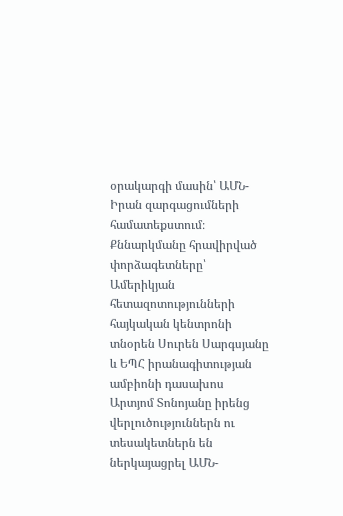օրակարգի մասին՝ ԱՄՆ-Իրան զարգացումների համատեքստում։ Քննարկմանը հրավիրված փորձագետները՝ Ամերիկյան հետազոտությունների հայկական կենտրոնի տնօրեն Սուրեն Սարգսյանը և ԵՊՀ իրանագիտության ամբիոնի դասախոս Արտյոմ Տոնոյանը իրենց վերլուծություններն ու տեսակետներն են ներկայացրել ԱՄՆ-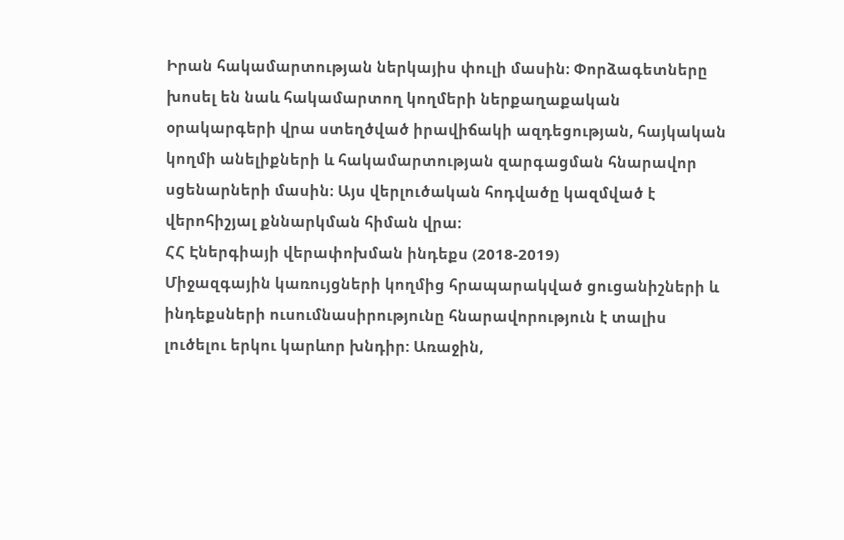Իրան հակամարտության ներկայիս փուլի մասին։ Փորձագետները խոսել են նաև հակամարտող կողմերի ներքաղաքական օրակարգերի վրա ստեղծված իրավիճակի ազդեցության, հայկական կողմի անելիքների և հակամարտության զարգացման հնարավոր սցենարների մասին։ Այս վերլուծական հոդվածը կազմված է վերոհիշյալ քննարկման հիման վրա։
ՀՀ Էներգիայի վերափոխման ինդեքս (2018-2019)
Միջազգային կառույցների կողմից հրապարակված ցուցանիշների և ինդեքսների ուսումնասիրությունը հնարավորություն է տալիս լուծելու երկու կարևոր խնդիր: Առաջին,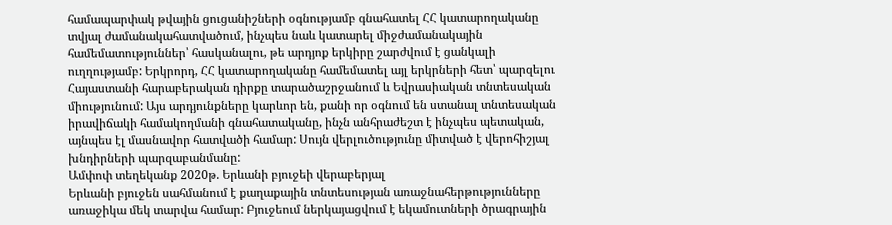համապարփակ թվային ցուցանիշների օգնությամբ գնահատել ՀՀ կատարողականը տվյալ ժամանակահատվածում, ինչպես նաև կատարել միջժամանակային համեմատություններ՝ հասկանալու, թե արդյոք երկիրը շարժվում է ցանկալի ուղղությամբ: Երկրորդ, ՀՀ կատարողականը համեմատել այլ երկրների հետ՝ պարզելու Հայաստանի հարաբերական դիրքը տարածաշրջանում և Եվրասիական տնտեսական միությունում: Այս արդյունքները կարևոր են, քանի որ օգնում են ստանալ տնտեսական իրավիճակի համակողմանի գնահատականը, ինչն անհրաժեշտ է ինչպես պետական, այնպես էլ մասնավոր հատվածի համար: Սույն վերլուծությունը միտված է վերոհիշյալ խնդիրների պարզաբանմանը:
Ամփոփ տեղեկանք 2020թ. Երևանի բյուջեի վերաբերյալ
Երևանի բյուջեն սահմանում է քաղաքային տնտեսության առաջնահերթությունները առաջիկա մեկ տարվա համար: Բյուջեում ներկայացվում է եկամուտների ծրագրային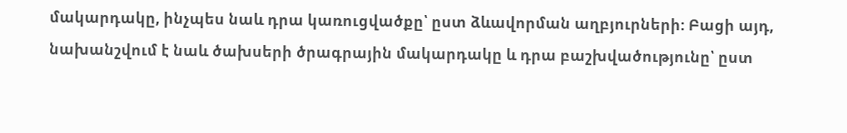մակարդակը, ինչպես նաև դրա կառուցվածքը՝ ըստ ձևավորման աղբյուրների: Բացի այդ, նախանշվում է նաև ծախսերի ծրագրային մակարդակը և դրա բաշխվածությունը՝ ըստ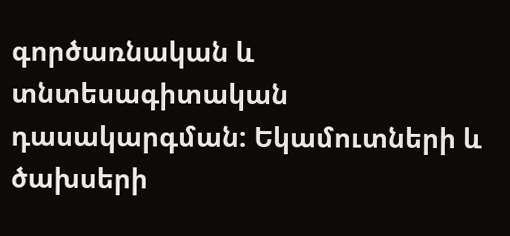գործառնական և տնտեսագիտական դասակարգման: Եկամուտների և ծախսերի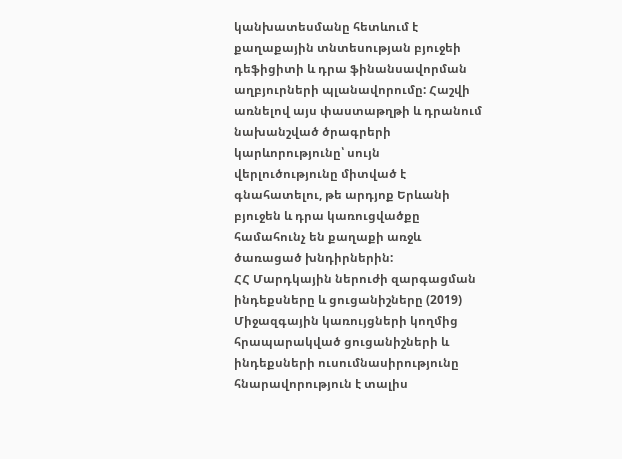կանխատեսմանը հետևում է քաղաքային տնտեսության բյուջեի դեֆիցիտի և դրա ֆինանսավորման աղբյուրների պլանավորումը: Հաշվի առնելով այս փաստաթղթի և դրանում նախանշված ծրագրերի կարևորությունը՝ սույն վերլուծությունը միտված է գնահատելու, թե արդյոք Երևանի բյուջեն և դրա կառուցվածքը համահունչ են քաղաքի առջև ծառացած խնդիրներին:
ՀՀ Մարդկային ներուժի զարգացման ինդեքսները և ցուցանիշները (2019)
Միջազգային կառույցների կողմից հրապարակված ցուցանիշների և ինդեքսների ուսումնասիրությունը հնարավորություն է տալիս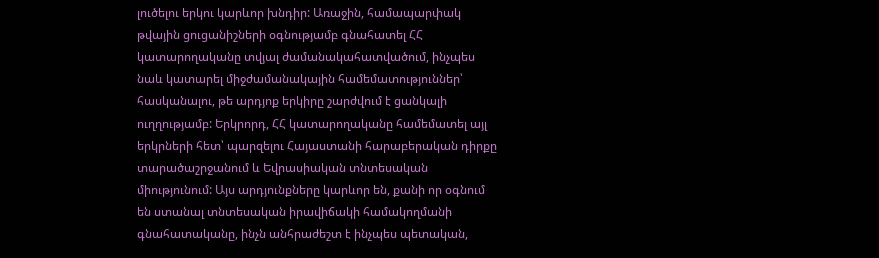լուծելու երկու կարևոր խնդիր: Առաջին, համապարփակ թվային ցուցանիշների օգնությամբ գնահատել ՀՀ կատարողականը տվյալ ժամանակահատվածում, ինչպես նաև կատարել միջժամանակային համեմատություններ՝ հասկանալու, թե արդյոք երկիրը շարժվում է ցանկալի ուղղությամբ: Երկրորդ, ՀՀ կատարողականը համեմատել այլ երկրների հետ՝ պարզելու Հայաստանի հարաբերական դիրքը տարածաշրջանում և Եվրասիական տնտեսական միությունում: Այս արդյունքները կարևոր են, քանի որ օգնում են ստանալ տնտեսական իրավիճակի համակողմանի գնահատականը, ինչն անհրաժեշտ է ինչպես պետական,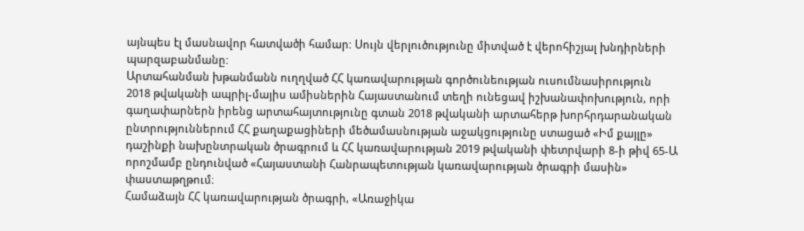այնպես էլ մասնավոր հատվածի համար: Սույն վերլուծությունը միտված է վերոհիշյալ խնդիրների պարզաբանմանը:
Արտահանման խթանմանն ուղղված ՀՀ կառավարության գործունեության ուսումնասիրություն
2018 թվականի ապրիլ-մայիս ամիսներին Հայաստանում տեղի ունեցավ իշխանափոխություն, որի գաղափարներն իրենց արտահայտությունը գտան 2018 թվականի արտահերթ խորհրդարանական ընտրություններում ՀՀ քաղաքացիների մեծամասնության աջակցությունը ստացած «Իմ քայլը» դաշինքի նախընտրական ծրագրում և ՀՀ կառավարության 2019 թվականի փետրվարի 8-ի թիվ 65-Ա որոշմամբ ընդունված «Հայաստանի Հանրապետության կառավարության ծրագրի մասին» փաստաթղթում։
Համաձայն ՀՀ կառավարության ծրագրի, «Առաջիկա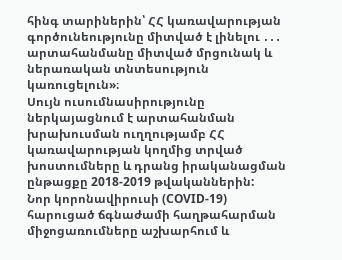հինգ տարիներին՝ ՀՀ կառավարության գործունեությունը միտված է լինելու ․․․ արտահանմանը միտված մրցունակ և ներառական տնտեսություն կառուցելուն»։
Սույն ուսումնասիրությունը ներկայացնում է արտահանման խրախուսման ուղղությամբ ՀՀ կառավարության կողմից տրված խոստումները և դրանց իրականացման ընթացքը 2018-2019 թվականներին:
Նոր կորոնավիրուսի (COVID-19) հարուցած ճգնաժամի հաղթահարման միջոցառումները աշխարհում և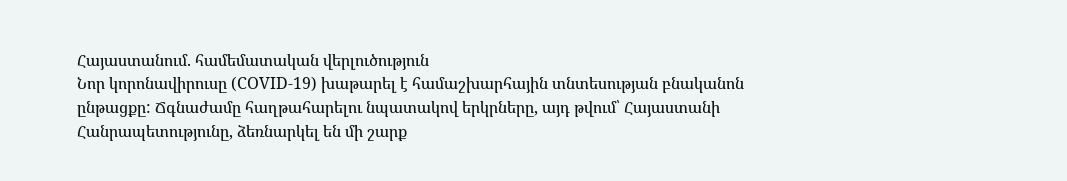Հայաստանում. համեմատական վերլուծություն
Նոր կորոնավիրուսը (COVID-19) խաթարել է համաշխարհային տնտեսության բնականոն ընթացքը: Ճգնաժամը հաղթահարելու նպատակով երկրները, այդ թվում՝ Հայաստանի Հանրապետությունը, ձեռնարկել են մի շարք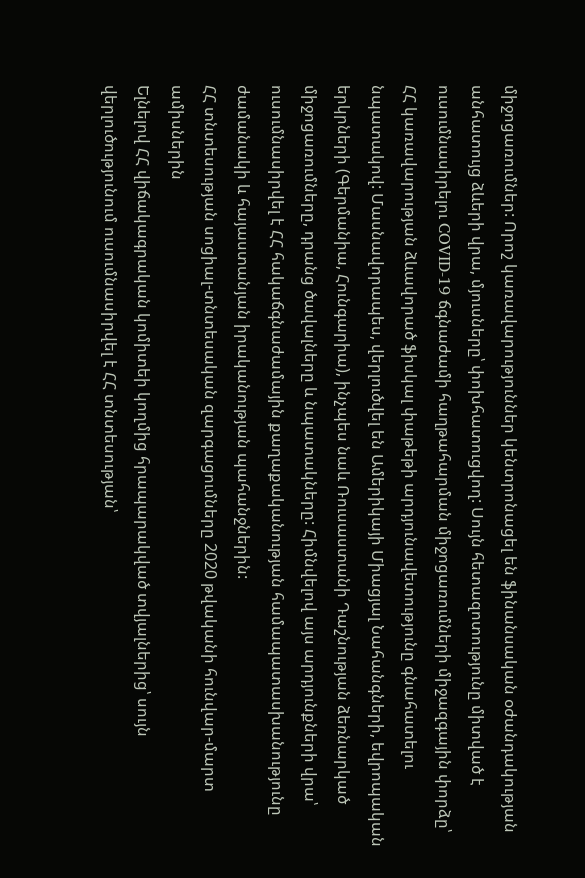միջոցառումներ: Որոշ կառավարություններ կենտրոնացել են ֆինանսական օժանդակության անհատույց ձևերի վրա, մյուսները՝ փոխհատուցվող: Սույն հետազոտությունը միտված է ուսումնասիրելու COVID-19 ճգնաժամի հաղթահարման միջոցառումների միջազգային փորձը՝ ՀՀ կառավարության ձևավորած ֆիսկալ փաթեթի արդյունավետությունը գնահատելու նպատակով: Մասնավորապես, վերլուծվել են Ամերիկայի Միացյալ Նահանգների, եվրոպական երկրների (Գերմանիա, Հունգարիա), ինչպես նաև Ռուսաստանի Դաշնության ձեռնարկած միջոցառումները, դրանց ծավալները և նպատակները: Հիմնվելով այս արդյունքների վրա՝ ուսումնասիրվել է ՀՀ հակաճգնաժամային քաղաքականության համապատասխանությունը ժամանակի և հայաստանյան իրականության պահանջներին:
ՀՀ տնտեսության սոցիալ-տնտեսական զարգացումները 2020 թվականի հունվար-մարտ ամիսներին
Ելնելով ՀՀ վիճակագրական կոմիտեի կողմից հրապարակված տվյալներից՝ սույն վերլուծությունում ուսումնասիրվել է ՀՀ տնտեսության՝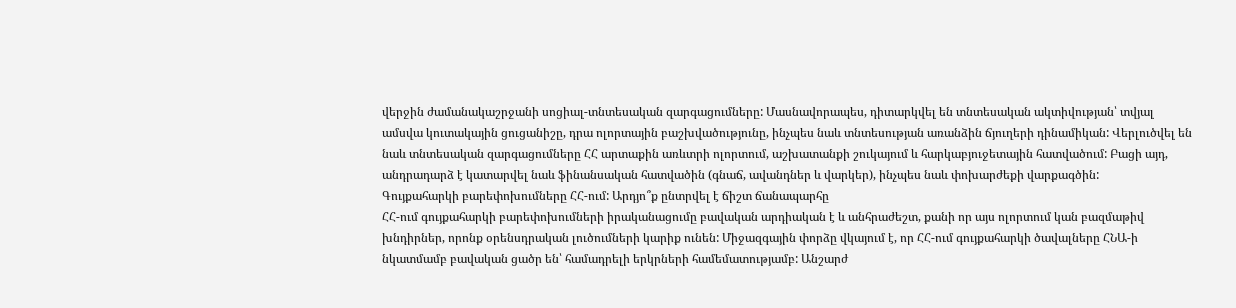վերջին ժամանակաշրջանի սոցիալ-տնտեսական զարգացումները: Մասնավորապես, դիտարկվել են տնտեսական ակտիվության՝ տվյալ ամսվա կուտակային ցուցանիշը, դրա ոլորտային բաշխվածությունը, ինչպես նաև տնտեսության առանձին ճյուղերի դինամիկան: Վերլուծվել են նաև տնտեսական զարգացումները ՀՀ արտաքին առևտրի ոլորտում, աշխատանքի շուկայում և հարկաբյուջետային հատվածում: Բացի այդ, անդրադարձ է կատարվել նաև ֆինանսական հատվածին (գնաճ, ավանդներ և վարկեր), ինչպես նաև փոխարժեքի վարքագծին:
Գույքահարկի բարեփոխումները ՀՀ-ում: Արդյո՞ք ընտրվել է ճիշտ ճանապարհը
ՀՀ-ում գույքահարկի բարեփոխումների իրականացումը բավական արդիական է և անհրաժեշտ, քանի որ այս ոլորտում կան բազմաթիվ խնդիրներ, որոնք օրենսդրական լուծումների կարիք ունեն: Միջազգային փորձը վկայում է, որ ՀՀ-ում գույքահարկի ծավալները ՀՆԱ-ի նկատմամբ բավական ցածր են՝ համադրելի երկրների համեմատությամբ: Անշարժ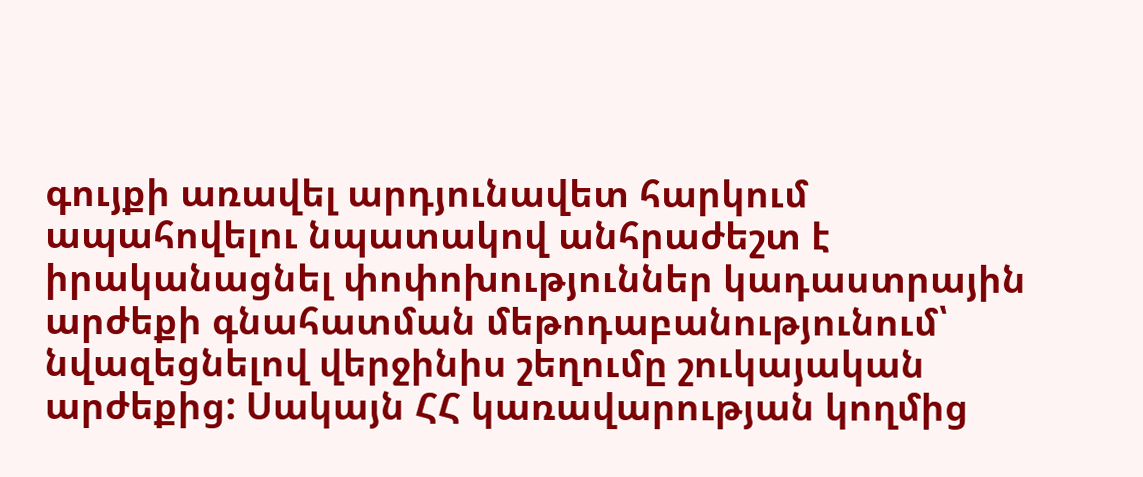գույքի առավել արդյունավետ հարկում ապահովելու նպատակով անհրաժեշտ է իրականացնել փոփոխություններ կադաստրային արժեքի գնահատման մեթոդաբանությունում՝ նվազեցնելով վերջինիս շեղումը շուկայական արժեքից: Սակայն ՀՀ կառավարության կողմից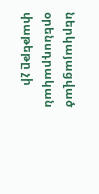ներկայացված օրենսդրական փաթեթը չի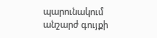պարունակում անշարժ գույքի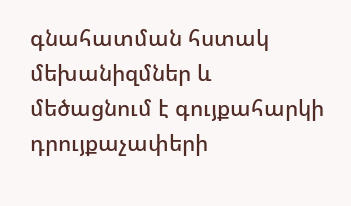գնահատման հստակ մեխանիզմներ և մեծացնում է գույքահարկի դրույքաչափերի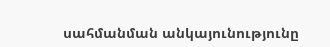սահմանման անկայունությունը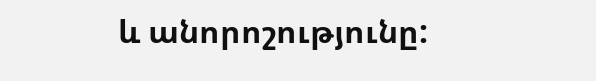և անորոշությունը: